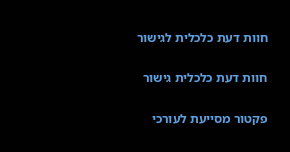חוות דעת כלכלית לגישור

חוות דעת כלכלית גישור

פקטור מסייעת לעורכי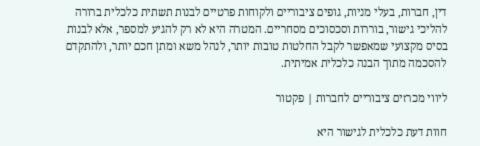דין, חברות, בעלי מניות, גופים ציבוריים ולקוחות פרטיים לבנות תשתית כלכלית ברורה להליכי גישור, בוררות וסכסוכים מסחריים. המטרה היא לא רק להגיע למספר, אלא לבנות בסיס מקצועי שמאפשר לקבל החלטות טובות יותר, לנהל משא ומתן חכם יותר, ולהתקדם להסכמה מתוך הבנה כלכלית אמיתית.

ליווי מכרזים ציבוריים לחברות | פקטור

חוות דעת כלכלית לגישור היא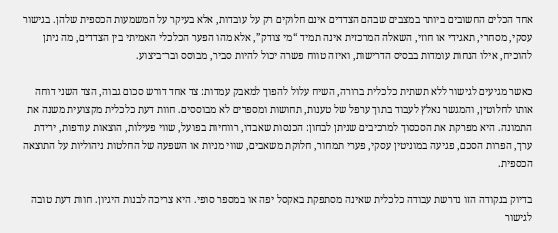אחד הכלים החשובים ביותר במצבים שבהם הצדדים אינם חלוקים רק על עובדות, אלא בעיקר על המשמעות הכספית שלהן. בגישור עסקי, מסחרי, תאגידי או חוזי, השאלה המרכזית אינה תמיד “מי צודק”, אלא מהו הפער הכלכלי האמיתי בין הצדדים, מה ניתן להוכיח, אילו הנחות עומדות בבסיס הדרישות, ואיזה טווח פשרה יכול להיות סביר, מבוסס ובר־ביצוע.

כאשר מגיעים לגישור ללא תשתית כלכלית ברורה, השיח עלול להפוך למאבק עמדות: צד אחד דורש סכום גבוה, הצד השני דוחה אותו לחלוטין, והמגשר נאלץ לעבוד בתוך ערפל של טענות, תחושות ומספרים לא מבוססים. חוות דעת כלכלית מקצועית משנה את התמונה. היא מפרקת את הסכסוך למרכיבים שניתן לבחון: הכנסות שאבדו, רווחיות בפועל, שווי פעילות, הוצאות עודפות, ירידת ערך, הפרות הסכם, פגיעה במוניטין עסקי, פערי תמחור, חלוקת משאבים, שווי מניות או השפעה של החלטות ניהוליות על התוצאה הכספית.

בדיוק בנקודה הזו נדרשת עבודה כלכלית שאינה מסתפקת באקסל יפה או במספר סופי. היא צריכה לבנות היגיון. חוות דעת טובה לגישור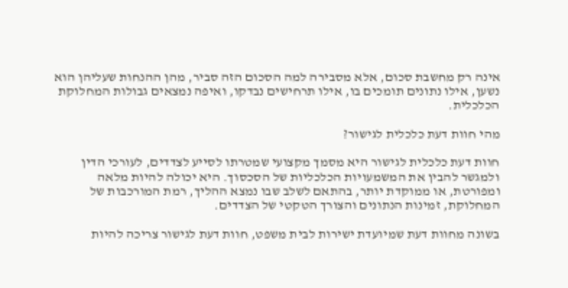אינה רק מחשבת סכום, אלא מסבירה למה הסכום הזה סביר, מהן ההנחות שעליהן הוא נשען, אילו נתונים תומכים בו, אילו תרחישים נבדקו, ואיפה נמצאים גבולות המחלוקת הכלכלית.

מהי חוות דעת כלכלית לגישור?

חוות דעת כלכלית לגישור היא מסמך מקצועי שמטרתו לסייע לצדדים, לעורכי הדין ולמגשר להבין את המשמעויות הכלכליות של הסכסוך. היא יכולה להיות מלאה ומפורטת, או ממוקדת יותר, בהתאם לשלב שבו נמצא ההליך, רמת המורכבות של המחלוקת, זמינות הנתונים והצורך הטקטי של הצדדים.

בשונה מחוות דעת שמיועדת ישירות לבית משפט, חוות דעת לגישור צריכה להיות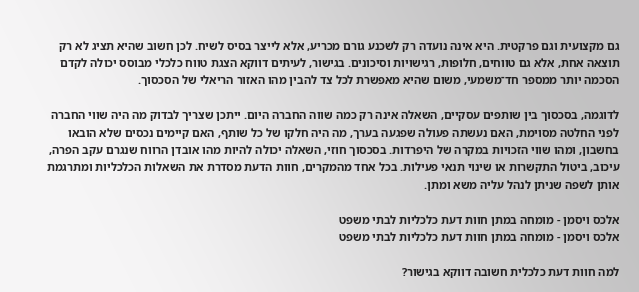גם מקצועית וגם פרקטית. היא אינה נועדה רק לשכנע גורם מכריע, אלא לייצר בסיס לשיח. לכן חשוב שהיא תציג לא רק תוצאה אחת, אלא גם טווחים, חלופות, רגישויות וסיכונים. בגישור, לעיתים דווקא הצגת טווח כלכלי מבוסס יכולה לקדם הסכמה יותר ממספר חד־משמעי, משום שהיא מאפשרת לכל צד להבין מהו האזור הריאלי של הסכסוך.

לדוגמה, בסכסוך בין שותפים עסקיים, השאלה אינה רק כמה שווה החברה היום. ייתכן שצריך לבדוק מה היה שווי החברה לפני החלטה מסוימת, האם נעשתה פעולה שפגעה בערך, מה היה חלקו של כל שותף, האם קיימים נכסים שלא הובאו בחשבון, ומהו שווי הזכויות במקרה של היפרדות. בסכסוך חוזי, השאלה יכולה להיות מהו אובדן הרווח שנגרם עקב הפרה, עיכוב, ביטול התקשרות או שינוי תנאי פעילות. בכל אחד מהמקרים, חוות הדעת מסדרת את השאלות הכלכליות ומתרגמת אותן לשפה שניתן לנהל עליה משא ומתן.

אלכס ויסמן - מומחה במתן חוות דעת כלכליות לבתי משפט
אלכס ויסמן - מומחה במתן חוות דעת כלכליות לבתי משפט

למה חוות דעת כלכלית חשובה דווקא בגישור?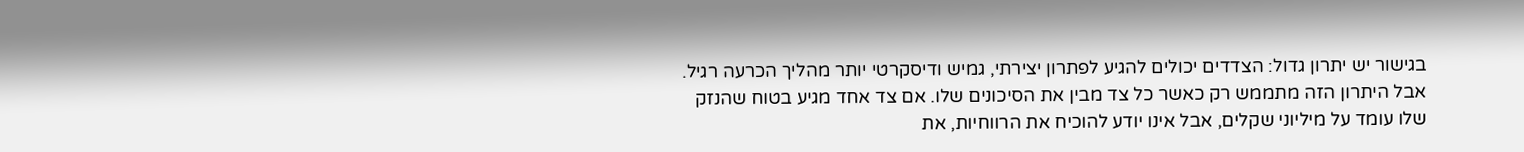בגישור יש יתרון גדול: הצדדים יכולים להגיע לפתרון יצירתי, גמיש ודיסקרטי יותר מהליך הכרעה רגיל. אבל היתרון הזה מתממש רק כאשר כל צד מבין את הסיכונים שלו. אם צד אחד מגיע בטוח שהנזק שלו עומד על מיליוני שקלים, אבל אינו יודע להוכיח את הרווחיות, את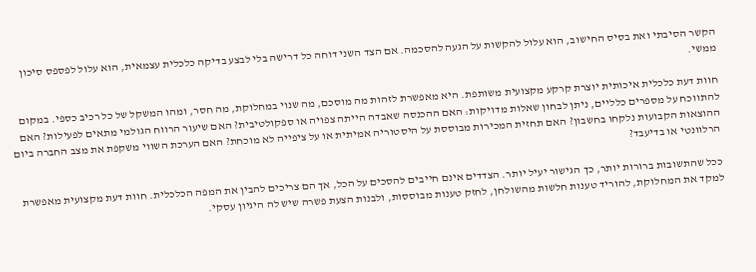הקשר הסיבתי ואת בסיס החישוב, הוא עלול להקשות על הגעה להסכמה. אם הצד השני דוחה כל דרישה בלי לבצע בדיקה כלכלית עצמאית, הוא עלול לפספס סיכון ממשי.

חוות דעת כלכלית איכותית יוצרת קרקע מקצועית משותפת. היא מאפשרת לזהות מה מוסכם, מה שנוי במחלוקת, מה חסר, ומהו המשקל של כל רכיב כספי. במקום להתווכח על מספרים כלליים, ניתן לבחון שאלות מדויקות: האם ההכנסה שאבדה הייתה צפויה או ספקולטיבית? האם שיעור הרווח הגולמי מתאים לפעילות? האם ההוצאות הקבועות נלקחו בחשבון? האם תחזית המכירות מבוססת על היסטוריה אמיתית או על ציפייה לא מוכחת? האם הערכת השווי משקפת את מצב החברה ביום הרלוונטי או בדיעבד?

ככל שהתשובות ברורות יותר, כך הגישור יעיל יותר. הצדדים אינם חייבים להסכים על הכל, אך הם צריכים להבין את המפה הכלכלית. חוות דעת מקצועית מאפשרת למקד את המחלוקת, להוריד טענות חלשות מהשולחן, לחזק טענות מבוססות, ולבנות הצעת פשרה שיש לה היגיון עסקי.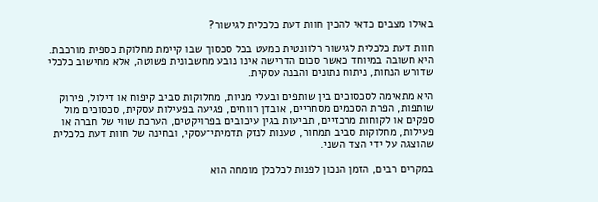באילו מצבים כדאי להכין חוות דעת כלכלית לגישור?

חוות דעת כלכלית לגישור רלוונטית כמעט בכל סכסוך שבו קיימת מחלוקת כספית מורכבת. היא חשובה במיוחד כאשר סכום הדרישה אינו נובע מחשבונית פשוטה, אלא מחישוב כלכלי שדורש הנחות, ניתוח נתונים והבנה עסקית.

היא מתאימה לסכסוכים בין שותפים ובעלי מניות, מחלוקות סביב קיפוח או דילול, פירוק שותפות, הפרת הסכמים מסחריים, אובדן רווחים, פגיעה בפעילות עסקית, סכסוכים מול ספקים או לקוחות מרכזיים, תביעות בגין עיכובים בפרויקטים, הערכת שווי של חברה או פעילות, מחלוקות סביב תמחור, טענות לנזק תדמיתי־עסקי, ובחינה של חוות דעת כלכלית שהוצגה על ידי הצד השני.

במקרים רבים, הזמן הנכון לפנות לכלכלן מומחה הוא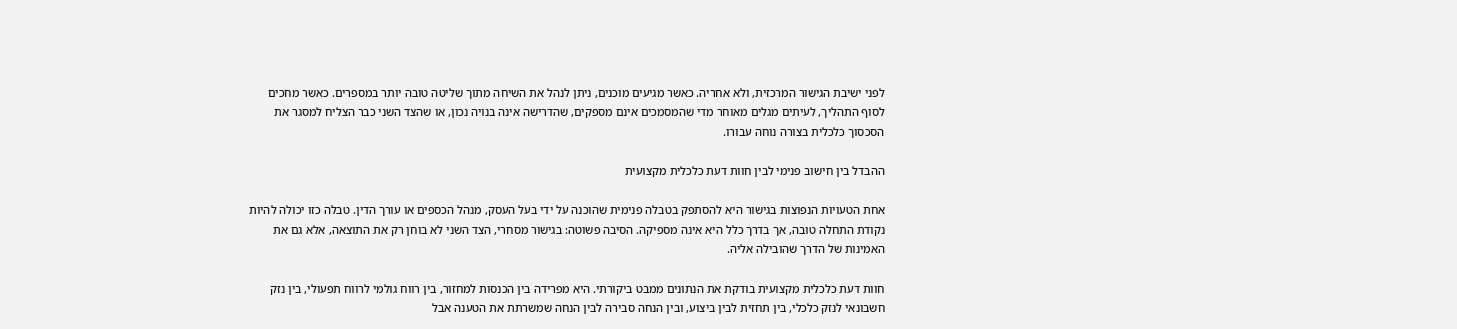לפני ישיבת הגישור המרכזית, ולא אחריה. כאשר מגיעים מוכנים, ניתן לנהל את השיחה מתוך שליטה טובה יותר במספרים. כאשר מחכים לסוף התהליך, לעיתים מגלים מאוחר מדי שהמסמכים אינם מספקים, שהדרישה אינה בנויה נכון, או שהצד השני כבר הצליח למסגר את הסכסוך כלכלית בצורה נוחה עבורו.

ההבדל בין חישוב פנימי לבין חוות דעת כלכלית מקצועית

אחת הטעויות הנפוצות בגישור היא להסתפק בטבלה פנימית שהוכנה על ידי בעל העסק, מנהל הכספים או עורך הדין. טבלה כזו יכולה להיות נקודת התחלה טובה, אך בדרך כלל היא אינה מספיקה. הסיבה פשוטה: בגישור מסחרי, הצד השני לא בוחן רק את התוצאה, אלא גם את האמינות של הדרך שהובילה אליה.

חוות דעת כלכלית מקצועית בודקת את הנתונים ממבט ביקורתי. היא מפרידה בין הכנסות למחזור, בין רווח גולמי לרווח תפעולי, בין נזק חשבונאי לנזק כלכלי, בין תחזית לבין ביצוע, ובין הנחה סבירה לבין הנחה שמשרתת את הטענה אבל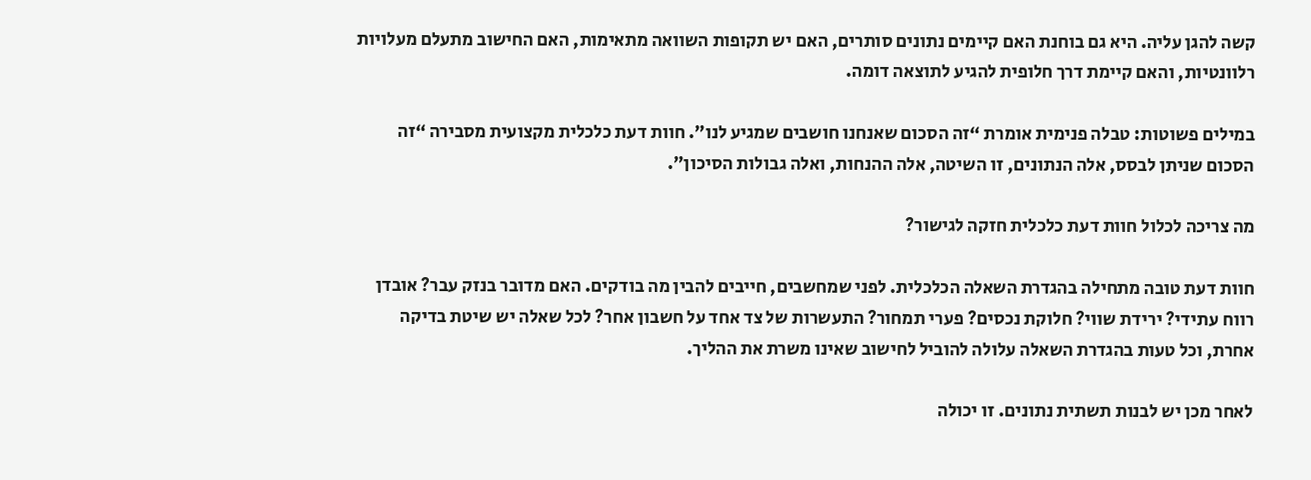קשה להגן עליה. היא גם בוחנת האם קיימים נתונים סותרים, האם יש תקופות השוואה מתאימות, האם החישוב מתעלם מעלויות רלוונטיות, והאם קיימת דרך חלופית להגיע לתוצאה דומה.

במילים פשוטות: טבלה פנימית אומרת “זה הסכום שאנחנו חושבים שמגיע לנו”. חוות דעת כלכלית מקצועית מסבירה “זה הסכום שניתן לבסס, אלה הנתונים, זו השיטה, אלה ההנחות, ואלה גבולות הסיכון”.

מה צריכה לכלול חוות דעת כלכלית חזקה לגישור?

חוות דעת טובה מתחילה בהגדרת השאלה הכלכלית. לפני שמחשבים, חייבים להבין מה בודקים. האם מדובר בנזק עבר? אובדן רווח עתידי? ירידת שווי? חלוקת נכסים? פערי תמחור? התעשרות של צד אחד על חשבון אחר? לכל שאלה יש שיטת בדיקה אחרת, וכל טעות בהגדרת השאלה עלולה להוביל לחישוב שאינו משרת את ההליך.

לאחר מכן יש לבנות תשתית נתונים. זו יכולה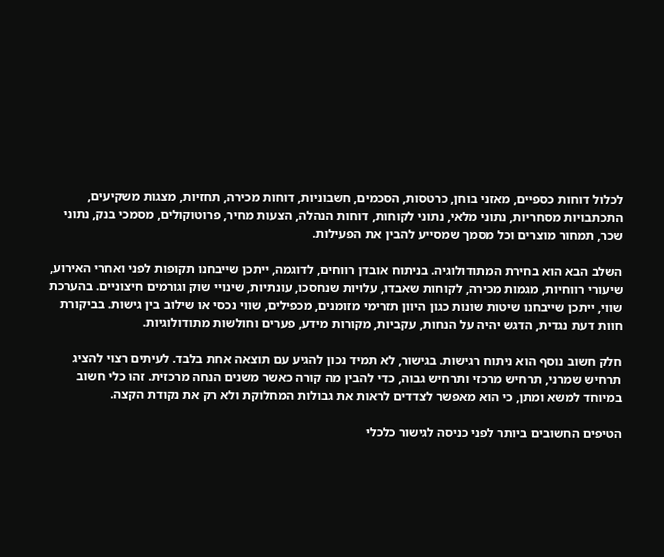לכלול דוחות כספיים, מאזני בוחן, כרטסות, הסכמים, חשבוניות, דוחות מכירה, תחזיות, מצגות משקיעים, התכתבויות מסחריות, נתוני מלאי, נתוני לקוחות, דוחות הנהלה, הצעות מחיר, פרוטוקולים, מסמכי בנק, נתוני שכר, תמחור מוצרים וכל מסמך שמסייע להבין את הפעילות.

השלב הבא הוא בחירת המתודולוגיה. בניתוח אובדן רווחים, לדוגמה, ייתכן שייבחנו תקופות לפני ואחרי האירוע, שיעורי רווחיות, מגמות מכירה, לקוחות שאבדו, עלויות שנחסכו, עונתיות, שינויי שוק וגורמים חיצוניים. בהערכת שווי, ייתכן שייבחנו שיטות שונות כגון היוון תזרימי מזומנים, מכפילים, שווי נכסי או שילוב בין גישות. בביקורת חוות דעת נגדית, הדגש יהיה על הנחות, עקביות, מקורות מידע, פערים וחולשות מתודולוגיות.

חלק חשוב נוסף הוא ניתוח רגישות. בגישור, לא תמיד נכון להגיע עם תוצאה אחת בלבד. לעיתים רצוי להציג תרחיש שמרני, תרחיש מרכזי ותרחיש גבוה, כדי להבין מה קורה כאשר משנים הנחה מרכזית. זהו כלי חשוב במיוחד למשא ומתן, כי הוא מאפשר לצדדים לראות את גבולות המחלוקת ולא רק את נקודת הקצה.

הטיפים החשובים ביותר לפני כניסה לגישור כלכלי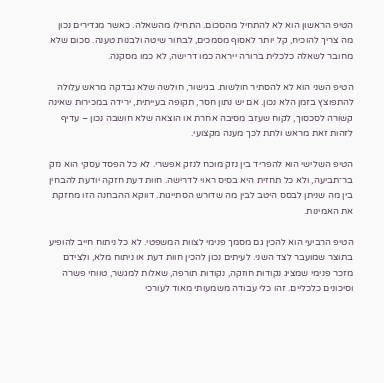הטיפ הראשון הוא לא להתחיל מהסכום. התחילו מהשאלה. כאשר מגדירים נכון מה צריך להוכיח, קל יותר לאסוף מסמכים, לבחור שיטה ולבנות טענה. סכום שלא מחובר לשאלה כלכלית ברורה ייראה כמו דרישה, לא כמו מסקנה.

הטיפ השני הוא לא להסתיר חולשות. בגישור, חולשה שלא נבדקה מראש עלולה להתפוצץ בזמן הלא נכון. אם יש נתון חסר, תקופה בעייתית, ירידה במכירות שאינה קשורה לסכסוך, לקוח שעזב מסיבה אחרת או הוצאה שלא חושבה נכון – עדיף לזהות זאת מראש ולתת לכך מענה מקצועי.

הטיפ השלישי הוא להפריד בין נזק מוכח לנזק אפשרי. לא כל הפסד עסקי הוא נזק בר־תביעה, ולא כל תחזית היא בסיס ראוי לדרישה. חוות דעת חזקה יודעת להבחין בין מה שניתן לבסס היטב לבין מה שדורש הסתייגות. דווקא ההבחנה הזו מחזקת את האמינות.

הטיפ הרביעי הוא להכין גם מסמך פנימי לצוות המשפטי. לא כל ניתוח חייב להופיע בתוצר שמועבר לצד השני. לעיתים נכון להכין חוות דעת או ניתוח מלא, ולצידם מזכר פנימי שמציג נקודות חוזקה, נקודות תורפה, שאלות למגשר, טווחי פשרה וסיכונים כלכליים. זהו כלי עבודה משמעותי מאוד לעורכי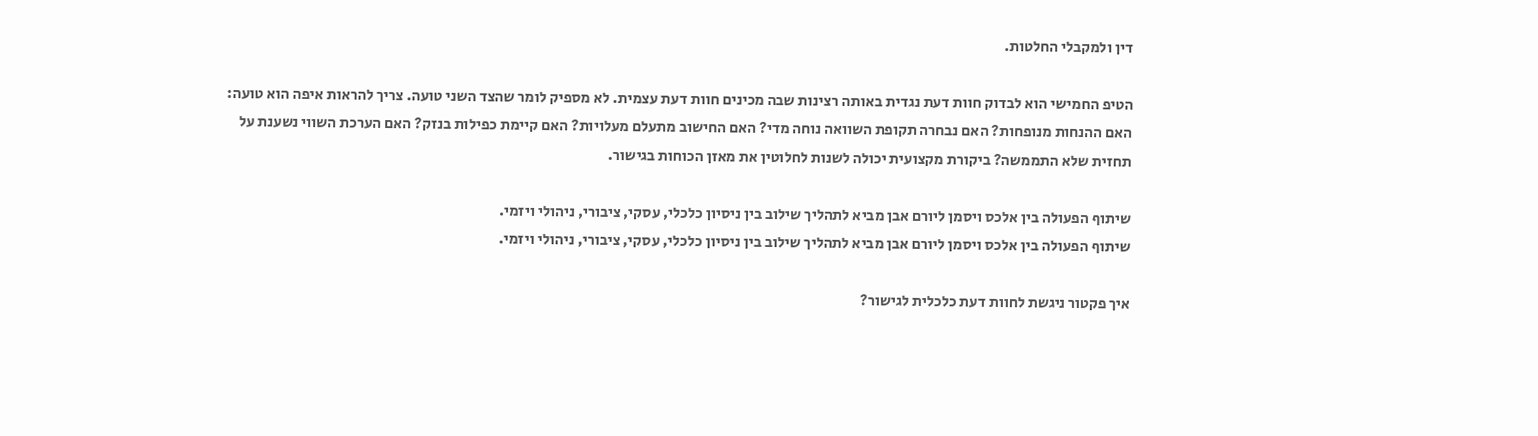דין ולמקבלי החלטות.

הטיפ החמישי הוא לבדוק חוות דעת נגדית באותה רצינות שבה מכינים חוות דעת עצמית. לא מספיק לומר שהצד השני טועה. צריך להראות איפה הוא טועה: האם ההנחות מנופחות? האם נבחרה תקופת השוואה נוחה מדי? האם החישוב מתעלם מעלויות? האם קיימת כפילות בנזק? האם הערכת השווי נשענת על תחזית שלא התממשה? ביקורת מקצועית יכולה לשנות לחלוטין את מאזן הכוחות בגישור.

שיתוף הפעולה בין אלכס ויסמן ליורם אבן מביא לתהליך שילוב בין ניסיון כלכלי, עסקי, ציבורי, ניהולי ויזמי.
שיתוף הפעולה בין אלכס ויסמן ליורם אבן מביא לתהליך שילוב בין ניסיון כלכלי, עסקי, ציבורי, ניהולי ויזמי.

איך פקטור ניגשת לחוות דעת כלכלית לגישור?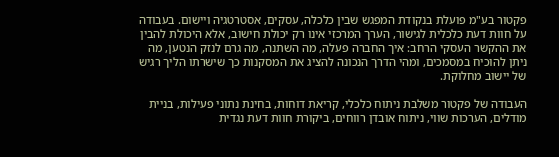פקטור בע"מ פועלת בנקודת המפגש שבין כלכלה, עסקים, אסטרטגיה ויישום. בעבודה על חוות דעת כלכלית לגישור, הערך המרכזי אינו רק יכולת חישוב, אלא היכולת להבין את ההקשר העסקי הרחב: איך החברה פעלה, מה השתנה, מה גרם לנזק הנטען, מה ניתן להוכיח במסמכים, ומהי הדרך הנכונה להציג את המסקנות כך שישרתו הליך רגיש של יישוב מחלוקת.

העבודה של פקטור משלבת ניתוח כלכלי, קריאת דוחות, בחינת נתוני פעילות, בניית מודלים, הערכות שווי, ניתוח אובדן רווחים, ביקורת חוות דעת נגדית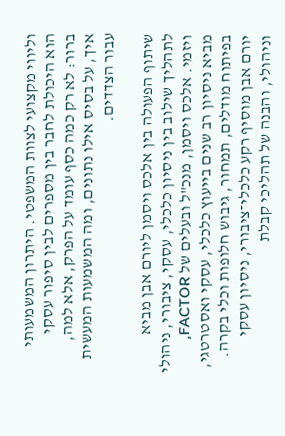וליווי מקצועי לצוות המשפטי. היתרון המשמעותי הוא היכולת לחבר בין מספרים לבין סיפור עסקי ברור: לא רק כמה כסף עומד על הפרק, אלא למה, איך, על בסיס אילו נתונים, ומה המשמעות המעשית עבור הצדדים.

שיתוף הפעולה בין אלכס ויסמן ליורם אבן מביא לתהליך שילוב בין ניסיון כלכלי, עסקי, ציבורי, ניהולי ויזמי. אלכס ויסמן, מנכ"ל ובעלים של FACTOR, מביא ניסיון רב שנים בייעוץ כלכלי, עסקי ואסטרטגי, בפיתוח מודלים, תמחור, גיבוש חלופות וכלי בקרה. יורם אבן מוסיף רקע כלכלי־ציבורי, ניסיון עסקי וניהולי, והבנה של תהליכי קבלת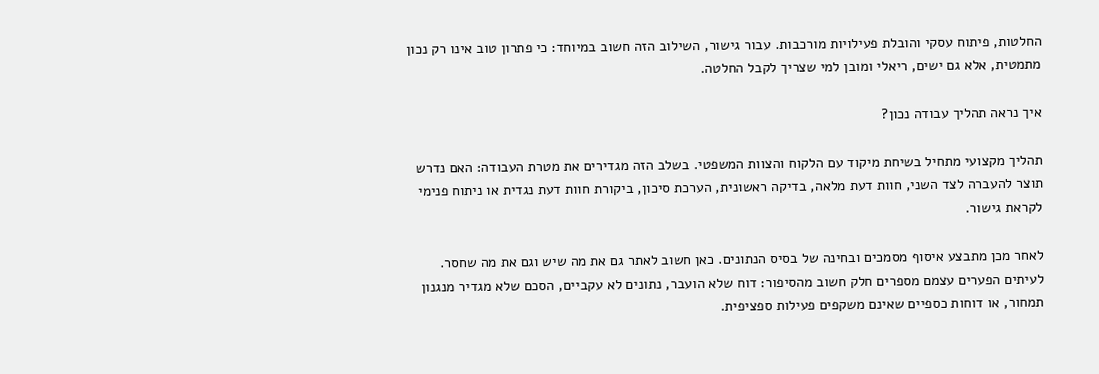החלטות, פיתוח עסקי והובלת פעילויות מורכבות. עבור גישור, השילוב הזה חשוב במיוחד: כי פתרון טוב אינו רק נכון מתמטית, אלא גם ישים, ריאלי ומובן למי שצריך לקבל החלטה.

איך נראה תהליך עבודה נכון?

תהליך מקצועי מתחיל בשיחת מיקוד עם הלקוח והצוות המשפטי. בשלב הזה מגדירים את מטרת העבודה: האם נדרש תוצר להעברה לצד השני, חוות דעת מלאה, בדיקה ראשונית, הערכת סיכון, ביקורת חוות דעת נגדית או ניתוח פנימי לקראת גישור.

לאחר מכן מתבצע איסוף מסמכים ובחינה של בסיס הנתונים. כאן חשוב לאתר גם את מה שיש וגם את מה שחסר. לעיתים הפערים עצמם מספרים חלק חשוב מהסיפור: דוח שלא הועבר, נתונים לא עקביים, הסכם שלא מגדיר מנגנון תמחור, או דוחות כספיים שאינם משקפים פעילות ספציפית.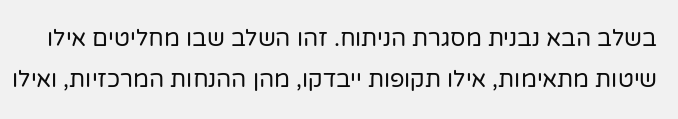בשלב הבא נבנית מסגרת הניתוח. זהו השלב שבו מחליטים אילו שיטות מתאימות, אילו תקופות ייבדקו, מהן ההנחות המרכזיות, ואילו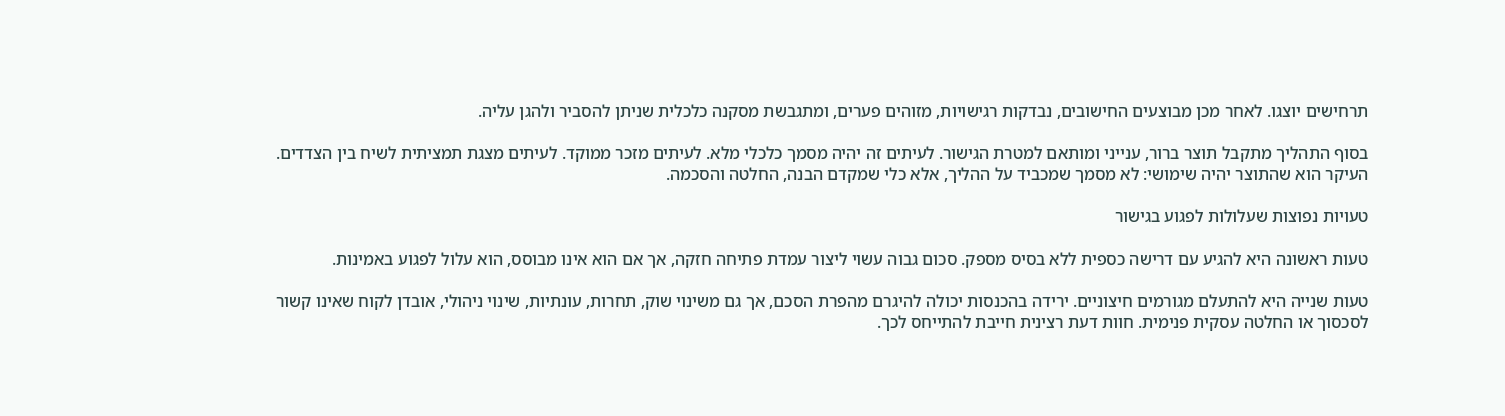תרחישים יוצגו. לאחר מכן מבוצעים החישובים, נבדקות רגישויות, מזוהים פערים, ומתגבשת מסקנה כלכלית שניתן להסביר ולהגן עליה.

בסוף התהליך מתקבל תוצר ברור, ענייני ומותאם למטרת הגישור. לעיתים זה יהיה מסמך כלכלי מלא. לעיתים מזכר ממוקד. לעיתים מצגת תמציתית לשיח בין הצדדים. העיקר הוא שהתוצר יהיה שימושי: לא מסמך שמכביד על ההליך, אלא כלי שמקדם הבנה, החלטה והסכמה.

טעויות נפוצות שעלולות לפגוע בגישור

טעות ראשונה היא להגיע עם דרישה כספית ללא בסיס מספק. סכום גבוה עשוי ליצור עמדת פתיחה חזקה, אך אם הוא אינו מבוסס, הוא עלול לפגוע באמינות.

טעות שנייה היא להתעלם מגורמים חיצוניים. ירידה בהכנסות יכולה להיגרם מהפרת הסכם, אך גם משינוי שוק, תחרות, עונתיות, שינוי ניהולי, אובדן לקוח שאינו קשור לסכסוך או החלטה עסקית פנימית. חוות דעת רצינית חייבת להתייחס לכך.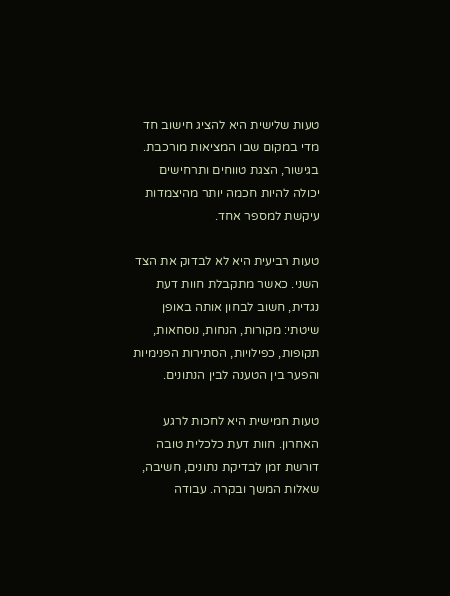טעות שלישית היא להציג חישוב חד מדי במקום שבו המציאות מורכבת. בגישור, הצגת טווחים ותרחישים יכולה להיות חכמה יותר מהיצמדות עיקשת למספר אחד.

טעות רביעית היא לא לבדוק את הצד השני. כאשר מתקבלת חוות דעת נגדית, חשוב לבחון אותה באופן שיטתי: מקורות, הנחות, נוסחאות, תקופות, כפילויות, הסתירות הפנימיות והפער בין הטענה לבין הנתונים.

טעות חמישית היא לחכות לרגע האחרון. חוות דעת כלכלית טובה דורשת זמן לבדיקת נתונים, חשיבה, שאלות המשך ובקרה. עבודה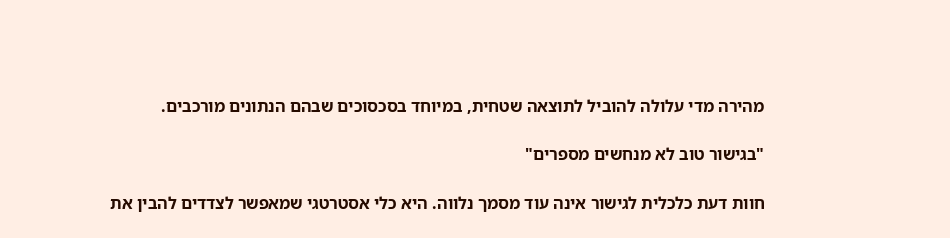מהירה מדי עלולה להוביל לתוצאה שטחית, במיוחד בסכסוכים שבהם הנתונים מורכבים.

"בגישור טוב לא מנחשים מספרים"

חוות דעת כלכלית לגישור אינה עוד מסמך נלווה. היא כלי אסטרטגי שמאפשר לצדדים להבין את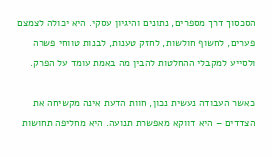הסכסוך דרך מספרים, נתונים והיגיון עסקי. היא יכולה לצמצם פערים, לחשוף חולשות, לחזק טענות, לבנות טווחי פשרה ולסייע למקבלי ההחלטות להבין מה באמת עומד על הפרק.

כאשר העבודה נעשית נכון, חוות הדעת אינה מקשיחה את הצדדים – היא דווקא מאפשרת תנועה. היא מחליפה תחושות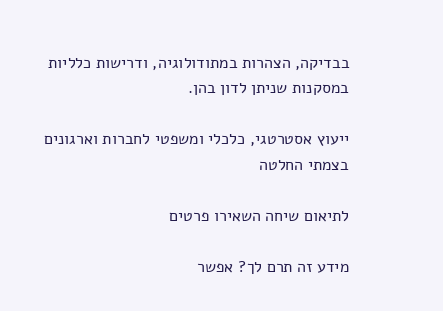בבדיקה, הצהרות במתודולוגיה, ודרישות כלליות במסקנות שניתן לדון בהן.

ייעוץ אסטרטגי, כלכלי ומשפטי לחברות וארגונים בצמתי החלטה

לתיאום שיחה השאירו פרטים

מידע זה תרם לך? אפשר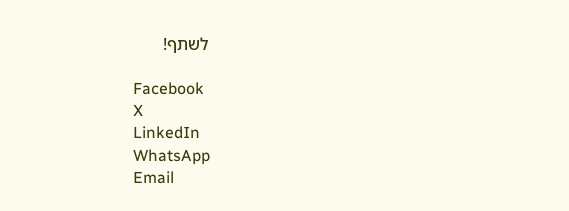לשתף!

Facebook
X
LinkedIn
WhatsApp
Email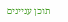תוכן עניינים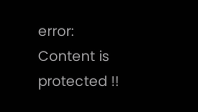error: Content is protected !!